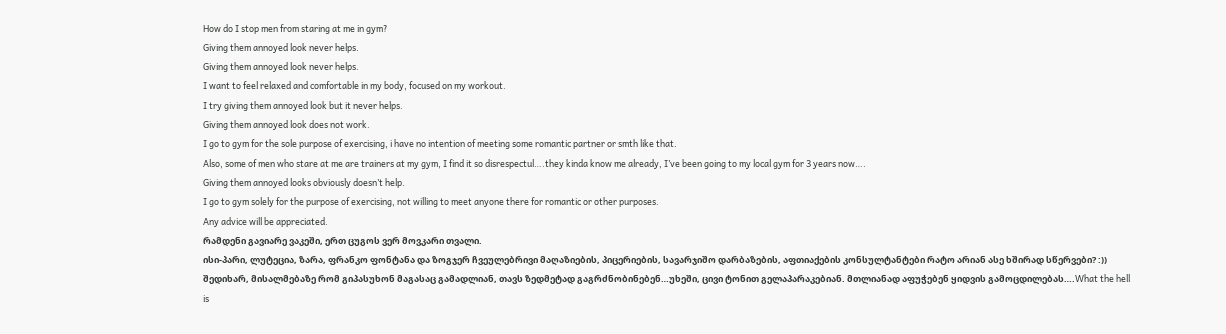How do I stop men from staring at me in gym?
Giving them annoyed look never helps.
Giving them annoyed look never helps.
I want to feel relaxed and comfortable in my body, focused on my workout.
I try giving them annoyed look but it never helps.
Giving them annoyed look does not work.
I go to gym for the sole purpose of exercising, i have no intention of meeting some romantic partner or smth like that.
Also, some of men who stare at me are trainers at my gym, I find it so disrespectul….they kinda know me already, I’ve been going to my local gym for 3 years now….
Giving them annoyed looks obviously doesn’t help.
I go to gym solely for the purpose of exercising, not willing to meet anyone there for romantic or other purposes.
Any advice will be appreciated.
რამდენი გავიარე ვაკეში, ერთ ცუგოს ვერ მოვკარი თვალი.
ისი-პარი, ლუტეცია, ზარა, ფრანკო ფონტანა და ზოგჯერ ჩვეულებრივი მაღაზიების, პიცერიების, სავარჯიშო დარბაზების, აფთიაქების კონსულტანტები რატო არიან ასე ხშირად სწერვები? :))
შედიხარ, მისალმებაზე რომ გიპასუხონ მაგასაც გამადლიან, თავს ზედმეტად გაგრძნობინებენ…უხეში, ცივი ტონით გელაპარაკებიან. მთლიანად აფუჭებენ ყიდვის გამოცდილებას….What the hell is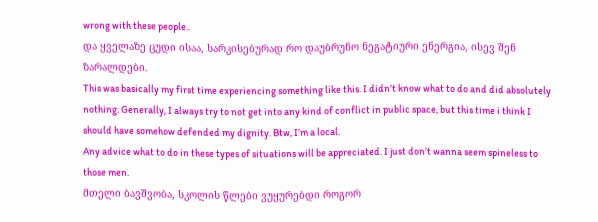wrong with these people..
და ყველაზე ცუდი ისაა, სარკისებურად რო დაუბრუნო ნეგატიური ენერგია, ისევ შენ ზარალდები.
This was basically my first time experiencing something like this. I didn’t know what to do and did absolutely nothing. Generally, I always try to not get into any kind of conflict in public space, but this time i think I should have somehow defended my dignity. Btw, I’m a local.
Any advice what to do in these types of situations will be appreciated. I just don’t wanna seem spineless to those men.
მთელი ბავშვობა, სკოლის წლები ვუყურებდი როგორ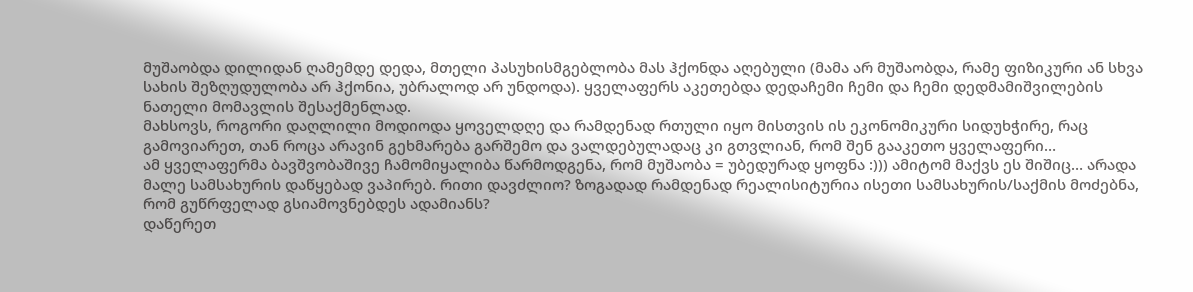მუშაობდა დილიდან ღამემდე დედა, მთელი პასუხისმგებლობა მას ჰქონდა აღებული (მამა არ მუშაობდა, რამე ფიზიკური ან სხვა სახის შეზღუდულობა არ ჰქონია, უბრალოდ არ უნდოდა). ყველაფერს აკეთებდა დედაჩემი ჩემი და ჩემი დედმამიშვილების ნათელი მომავლის შესაქმენლად.
მახსოვს, როგორი დაღლილი მოდიოდა ყოველდღე და რამდენად რთული იყო მისთვის ის ეკონომიკური სიდუხჭირე, რაც გამოვიარეთ, თან როცა არავინ გეხმარება გარშემო და ვალდებულადაც კი გთვლიან, რომ შენ გააკეთო ყველაფერი…
ამ ყველაფერმა ბავშვობაშივე ჩამომიყალიბა წარმოდგენა, რომ მუშაობა = უბედურად ყოფნა :))) ამიტომ მაქვს ეს შიშიც… არადა მალე სამსახურის დაწყებად ვაპირებ. რითი დავძლიო? ზოგადად რამდენად რეალისიტურია ისეთი სამსახურის/საქმის მოძებნა, რომ გუწრფელად გსიამოვნებდეს ადამიანს?
დაწერეთ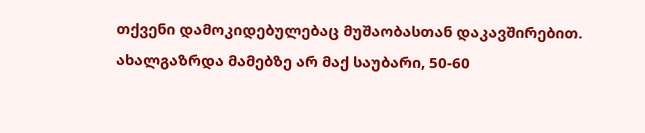თქვენი დამოკიდებულებაც მუშაობასთან დაკავშირებით.
ახალგაზრდა მამებზე არ მაქ საუბარი, 50-60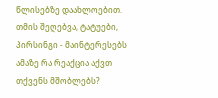წლისებზე დაახლოებით.
თმის შეღებვა, ტატუები, პირსინგი - მაინტერესებს ამაზე რა რეაქცია აქვთ თქვენს მშობლებს?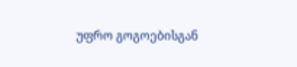უფრო გოგოებისგან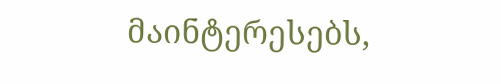მაინტერესებს,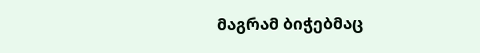მაგრამ ბიჭებმაც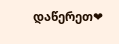დაწერეთ❤